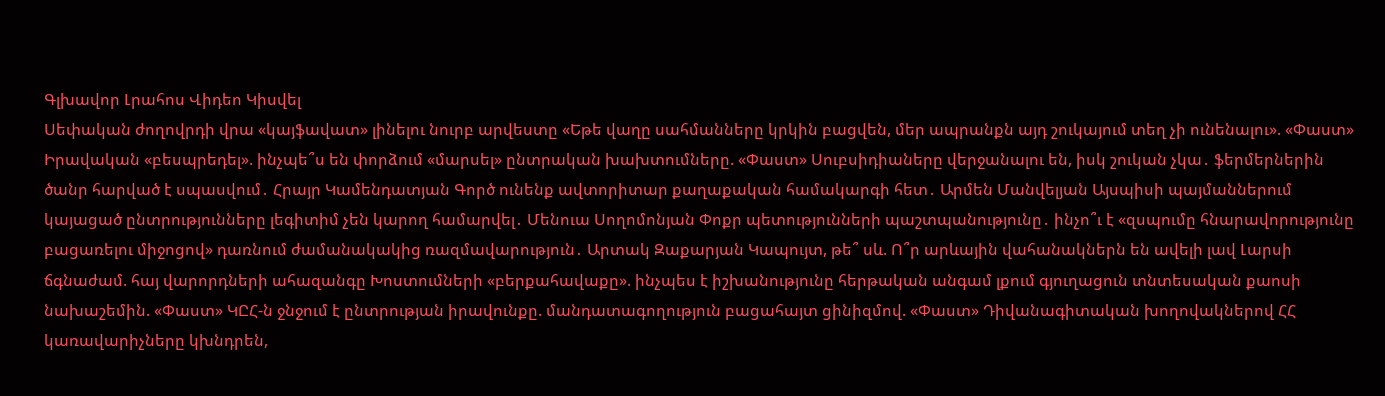Գլխավոր Լրահոս Վիդեո Կիսվել
Սեփական ժողովրդի վրա «կայֆավատ» լինելու նուրբ արվեստը «Եթե վաղը սահմանները կրկին բացվեն, մեր ապրանքն այդ շուկայում տեղ չի ունենալու». «Փաստ» Իրավական «բեսպրեդել». ինչպե՞ս են փորձում «մարսել» ընտրական խախտումները. «Փաստ» Սուբսիդիաները վերջանալու են, իսկ շուկան չկա․ ֆերմերներին ծանր հարված է սպասվում․ Հրայր Կամենդատյան Գործ ունենք ավտորիտար քաղաքական համակարգի հետ․ Արմեն Մանվելյան Այսպիսի պայմաններում կայացած ընտրությունները լեգիտիմ չեն կարող համարվել․ Մենուա Սողոմոնյան Փոքր պետությունների պաշտպանությունը․ ինչո՞ւ է «զսպումը հնարավորությունը բացառելու միջոցով» դառնում ժամանակակից ռազմավարություն․ Արտակ Զաքարյան Կապույտ, թե՞ սև. Ո՞ր արևային վահանակներն են ավելի լավ Լարսի ճգնաժամ. հայ վարորդների ահազանգը Խոստումների «բերքահավաքը». ինչպես է իշխանությունը հերթական անգամ լքում գյուղացուն տնտեսական քաոսի նախաշեմին. «Փաստ» ԿԸՀ-ն ջնջում է ընտրության իրավունքը. մանդատագողություն բացահայտ ցինիզմով. «Փաստ» Դիվանագիտական խողովակներով ՀՀ կառավարիչները կխնդրեն,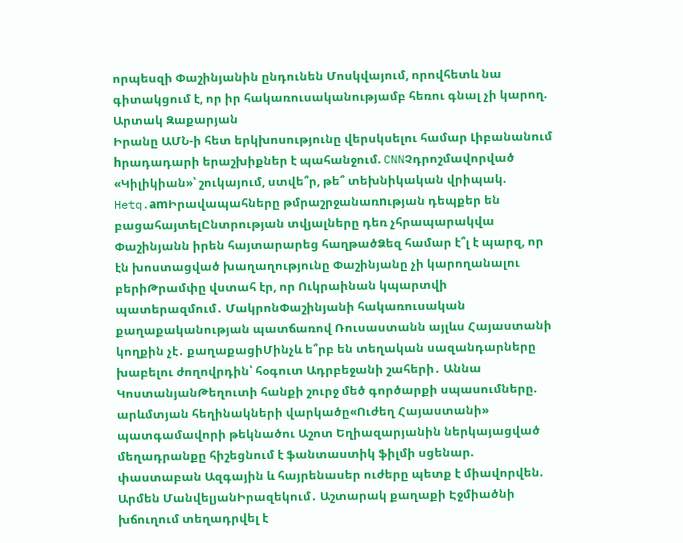որպեսզի Փաշինյանին ընդունեն Մոսկվայում, որովհետև նա գիտակցում է, որ իր հակառուսականությամբ հեռու գնալ չի կարող. Արտակ Զաքարյան
Իրանը ԱՄՆ-ի հետ երկխոսությունը վերսկսելու համար Լիբանանում hրադադարի երաշխիքներ է պահանջում. CNNՉդրոշմավորված «Կիլիկիան»՝ շուկայում, ստվե՞ր, թե՞ տեխնիկական վրիպակ. Hetq.amԻրավապահները թմրաշրջանառnւթյան դեպքեր են բացահայտելԸնտրության տվյալները դեռ չհրապարակվա Փաշինյանն իրեն հայտարարեց հաղթածՁեզ համար է՞լ է պարզ, որ էն խոստացված խաղաղությունը Փաշինյանը չի կարողանալու բերիԹրամփը վստահ էր, որ Ուկրաինան կպարտվի պատերազմում․ ՄակրոնՓաշինյանի հակառուսական քաղաքականության պատճառով Ռուսաստանն այլևս Հայաստանի կողքին չէ․ քաղաքացիՄինչև ե՞րբ են տեղական սազանդարները խաբելու ժողովրդին՝ հօգուտ Ադրբեջանի շահերի․ Աննա ԿոստանյանԹեղուտի հանքի շուրջ մեծ գործարքի սպասումները. արևմտյան հեղինակների վարկածը«Ուժեղ Հայաստանի» պատգամավորի թեկնածու Աշոտ Եղիազարյանին ներկայացված մեղադրանքը հիշեցնում է ֆանտաստիկ ֆիլմի սցենար. փաստաբան Ազգային և հայրենասեր ուժերը պետք է միավորվեն. Արմեն ՄանվելյանԻրազեկում․ Աշտարակ քաղաքի Էջմիածնի խճուղում տեղադրվել է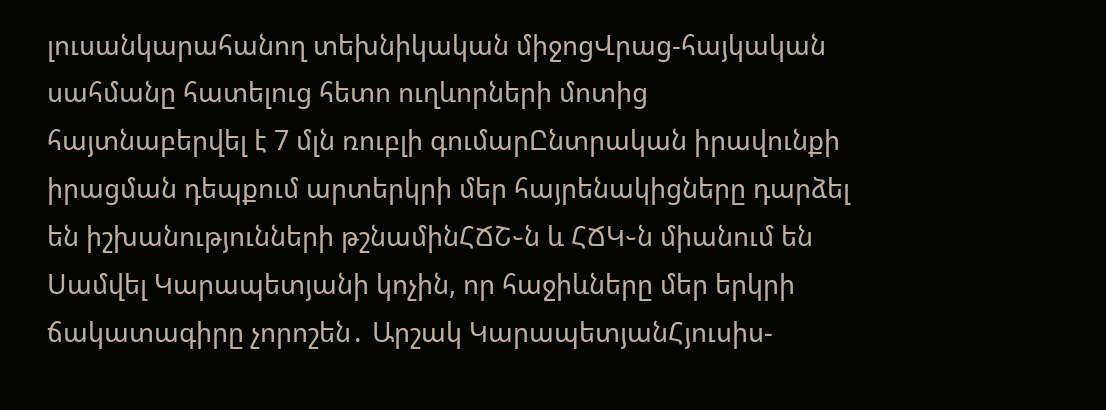լուսանկարահանող տեխնիկական միջոցՎրաց-հայկական սահմանը հատելուց հետո ուղևորների մոտից հայտնաբերվել է 7 մլն ռուբլի գումարԸնտրական իրավունքի իրացման դեպքում արտերկրի մեր հայրենակիցները դարձել են իշխանությունների թշնամինՀՃՇ֊ն և ՀՃԿ֊ն միանում են Սամվել Կարապետյանի կոչին, որ հաջիևները մեր երկրի ճակատագիրը չորոշեն․ Արշակ ԿարապետյանՀյուսիս-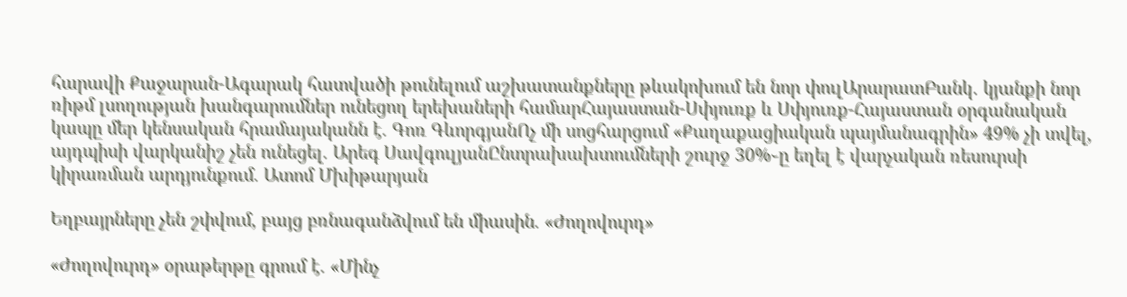հարավի Քաջարան-Ագարակ հատվածի թունելում աշխատանքները թևակոխում են նոր փուլԱրարատԲանկ․ կյանքի նոր ռիթմ լսողության խանգարումներ ունեցող երեխաների համարՀայաստան-Սփյուռք և Սփյուռք-Հայաստան օրգանական կապը մեր կենսական հրամայականն է. Գոռ ԳևորգյանՈչ մի սոցհարցում «Քաղաքացիական պայմանագրին» 49% չի տվել, այդպիսի վարկանիշ չեն ունեցել. Արեգ ՍավգուլյանԸնտրախախտումների շուրջ 30%֊ը եղել է վարչական ռեսուրսի կիրառման արդյունքում. Ատոմ Մխիթարյան

Եղբայրները չեն շփվում, բայց բռնագանձվում են միասին. «Ժողովուրդ»

«Ժողովուրդ» օրաթերթը գրում է. «Մինչ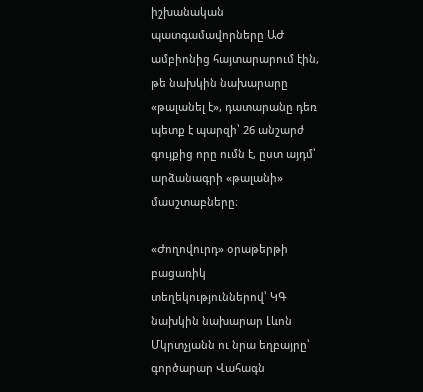իշխանական պատգամավորները ԱԺ ամբիոնից հայտարարում էին, թե նախկին նախարարը «թալանել է», դատարանը դեռ պետք է պարզի՝ 26 անշարժ գույքից որը ումն է, ըստ այդմ՝ արձանագրի «թալանի» մասշտաբները։

«Ժողովուրդ» օրաթերթի բացառիկ տեղեկություններով՝ ԿԳ նախկին նախարար Լևոն Մկրտչյանն ու նրա եղբայրը՝ գործարար Վահագն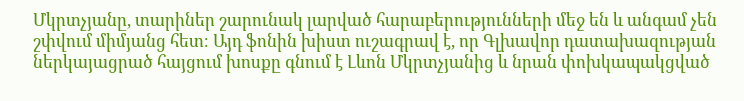Մկրտչյանը, տարիներ շարունակ լարված հարաբերությունների մեջ են և անգամ չեն շփվում միմյանց հետ։ Այդ ֆոնին խիստ ուշագրավ է, որ Գլխավոր դատախազության ներկայացրած հայցում խոսքը գնում է Լևոն Մկրտչյանից և նրան փոխկապակցված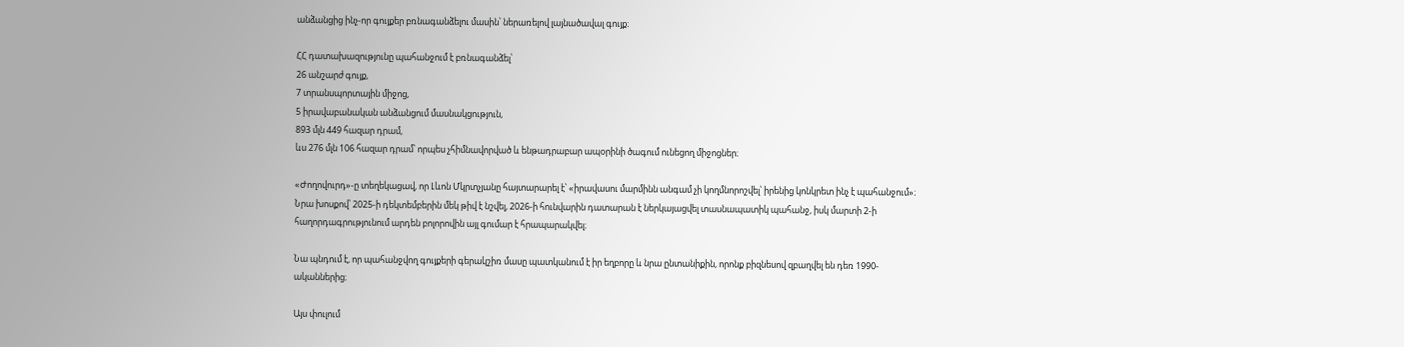անձանցից ինչ-որ գույքեր բռնագանձելու մասին՝ ներառելով լայնածավալ գույք։

ՀՀ դատախազությունը պահանջում է բռնագանձել՝
26 անշարժ գույք,
7 տրանսպորտային միջոց,
5 իրավաբանական անձանցում մասնակցություն,
893 մլն 449 հազար դրամ,
ևս 276 մլն 106 հազար դրամ՝ որպես չհիմնավորված և ենթադրաբար ապօրինի ծագում ունեցող միջոցներ։

«Ժողովուրդ»-ը տեղեկացավ, որ Լևոն Մկրտչյանը հայտարարել է՝ «իրավասու մարմինն անգամ չի կողմնորոշվել՝ իրենից կոնկրետ ինչ է պահանջում»։ Նրա խոսքով՝ 2025-ի դեկտեմբերին մեկ թիվ է նշվել, 2026-ի հունվարին դատարան է ներկայացվել տասնապատիկ պահանջ, իսկ մարտի 2-ի հաղորդագրությունում արդեն բոլորովին այլ գումար է հրապարակվել։

Նա պնդում է, որ պահանջվող գույքերի գերակշիռ մասը պատկանում է իր եղբորը և նրա ընտանիքին, որոնք բիզնեսով զբաղվել են դեռ 1990-ականներից։

Այս փուլում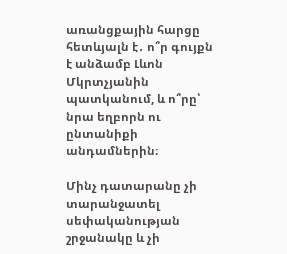առանցքային հարցը հետևյալն է․ ո՞ր գույքն է անձամբ Լևոն Մկրտչյանին պատկանում, և ո՞րը՝ նրա եղբորն ու ընտանիքի անդամներին։

Մինչ դատարանը չի տարանջատել սեփականության շրջանակը և չի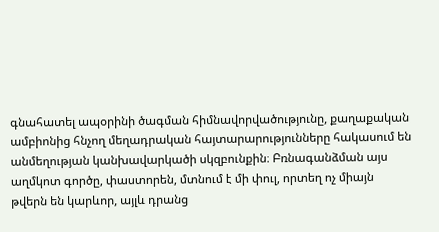գնահատել ապօրինի ծագման հիմնավորվածությունը, քաղաքական ամբիոնից հնչող մեղադրական հայտարարությունները հակասում են անմեղության կանխավարկածի սկզբունքին։ Բռնագանձման այս աղմկոտ գործը, փաստորեն, մտնում է մի փուլ, որտեղ ոչ միայն թվերն են կարևոր, այլև դրանց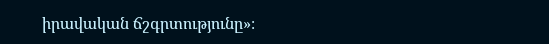իրավական ճշգրտությունը»։